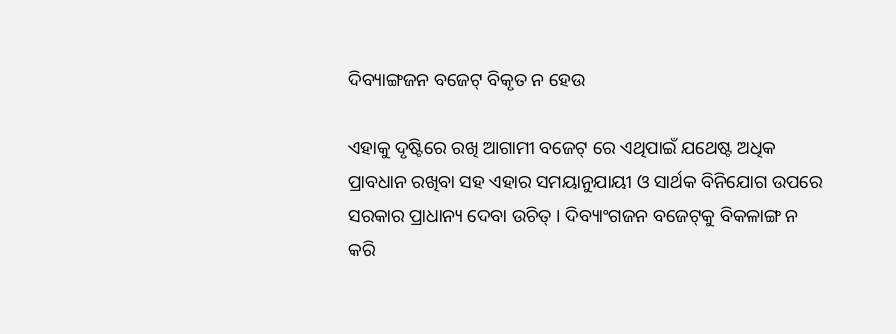ଦିବ୍ୟାଙ୍ଗଜନ ବଜେଟ୍ ବିକୃତ ନ ହେଉ

ଏହାକୁ ଦୃଷ୍ଟିରେ ରଖି ଆଗାମୀ ବଜେଟ୍ ରେ ଏଥିପାଇଁ ଯଥେଷ୍ଟ ଅଧିକ ପ୍ରାବଧାନ ରଖିବା ସହ ଏହାର ସମୟାନୁଯାୟୀ ଓ ସାର୍ଥକ ବିନିଯୋଗ ଉପରେ ସରକାର ପ୍ରାଧାନ୍ୟ ଦେବା ଉଚିତ୍ । ଦିବ୍ୟାଂଗଜନ ବଜେଟ୍‌କୁ ବିକଳାଙ୍ଗ ନ କରି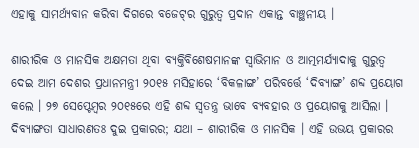ଏହାକୁ ସାମର୍ଥ୍ୟବାନ କରିବା ଦିଗରେ ବଜେଟ୍‌ର ଗୁରୁତ୍ୱ ପ୍ରଦାନ ଏକାନ୍ତ ବାଞ୍ଛନୀୟ ।

ଶାରୀରିକ ଓ ମାନସିକ ଅକ୍ଷମତା ଥିବା ବ୍ୟକ୍ତିବିଶେଷମାନଙ୍କ ସ୍ଵାଭିମାନ ଓ ଆତ୍ମମର୍ଯ୍ୟାଦାକୁ ଗୁରୁତ୍ଵ ଦେଇ ଆମ ଦେଶର ପ୍ରଧାନମନ୍ତ୍ରୀ ୨୦୧୫ ମସିହାରେ ‘ବିକଳାଙ୍ଗ’ ପରିବର୍ତ୍ତେ ‘ଦିବ୍ୟାଙ୍ଗ’ ଶବ୍ଦ ପ୍ରୟୋଗ କଲେ । ୨୭ ସେପ୍ଟେମ୍ବର ୨୦୧୫ରେ ଏହି ଶବ୍ଦ ସ୍ଵତନ୍ତ୍ର ଭାବେ ବ୍ୟବହାର ଓ ପ୍ରୟୋଗକୁ ଆସିଲା । ଦିବ୍ୟାଙ୍ଗତା ସାଧାରଣତଃ ଦୁଇ ପ୍ରକାରର; ଯଥା – ଶାରୀରିକ ଓ ମାନସିକ । ଏହି ଉଭୟ ପ୍ରକାରର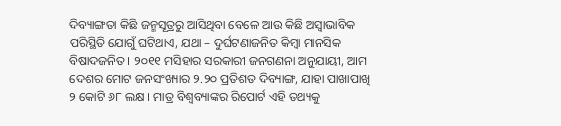ଦିବ୍ୟାଙ୍ଗତା କିଛି ଜନ୍ମସୂତ୍ରରୁ ଆସିଥିବା ବେଳେ ଆଉ କିଛି ଅସ୍ଵାଭାବିକ ପରିସ୍ଥିତି ଯୋଗୁଁ ଘଟିଥାଏ, ଯଥା – ଦୁର୍ଘଟଣାଜନିତ କିମ୍ବା ମାନସିକ ବିଷାଦଜନିତ । ୨୦୧୧ ମସିହାର ସରକାରୀ ଜନଗଣନା ଅନୁଯାୟୀ, ଆମ ଦେଶର ମୋଟ ଜନସଂଖ୍ୟାର ୨.୨୦ ପ୍ରତିଶତ ଦିବ୍ୟାଙ୍ଗ, ଯାହା ପାଖାପାଖି ୨ କୋଟି ୬୮ ଲକ୍ଷ । ମାତ୍ର ବିଶ୍ଵବ୍ୟାଙ୍କର ରିପୋର୍ଟ ଏହି ତଥ୍ୟକୁ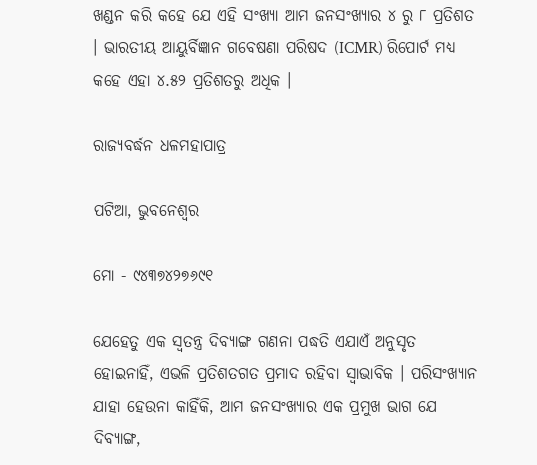ଖଣ୍ଡନ କରି କହେ ଯେ ଏହି ସଂଖ୍ୟା ଆମ ଜନସଂଖ୍ୟାର ୪ ରୁ ୮ ପ୍ରତିଶତ । ଭାରତୀୟ ଆୟୁର୍ବିଜ୍ଞାନ ଗବେଷଣା ପରିଷଦ (ICMR) ରିପୋର୍ଟ ମଧ୍ୟ କହେ ଏହା ୪.୫୨ ପ୍ରତିଶତରୁ ଅଧିକ ।

ରାଜ୍ୟବର୍ଦ୍ଧନ ଧଳମହାପାତ୍ର

ପଟିଆ, ଭୁବନେଶ୍ୱର

ମୋ - ୯୪୩୭୪୨୭୬୯୧

ଯେହେତୁ ଏକ ସ୍ଵତନ୍ତ୍ର ଦିବ୍ୟାଙ୍ଗ ଗଣନା ପଦ୍ଧତି ଏଯାଏଁ ଅନୁସୃତ ହୋଇନାହିଁ, ଏଭଳି ପ୍ରତିଶତଗତ ପ୍ରମାଦ ରହିବା ସ୍ଵାଭାବିକ । ପରିସଂଖ୍ୟାନ ଯାହା ହେଉନା କାହିଁକି, ଆମ ଜନସଂଖ୍ୟାର ଏକ ପ୍ରମୁଖ ଭାଗ ଯେ ଦିବ୍ୟାଙ୍ଗ,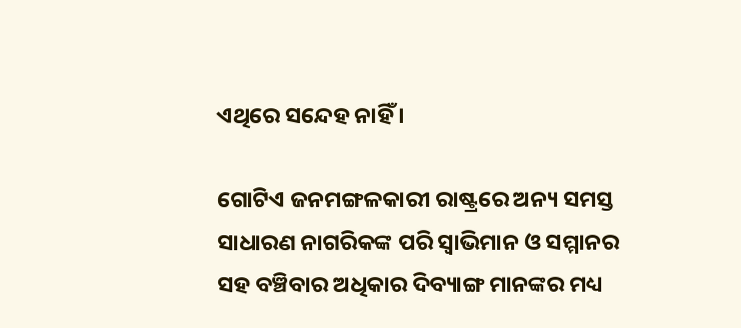ଏଥିରେ ସନ୍ଦେହ ନାହିଁ ।

ଗୋଟିଏ ଜନମଙ୍ଗଳକାରୀ ରାଷ୍ଟ୍ରରେ ଅନ୍ୟ ସମସ୍ତ ସାଧାରଣ ନାଗରିକଙ୍କ ପରି ସ୍ଵାଭିମାନ ଓ ସମ୍ମାନର ସହ ବଞ୍ଚିବାର ଅଧିକାର ଦିବ୍ୟାଙ୍ଗ ମାନଙ୍କର ମଧ୍ୟ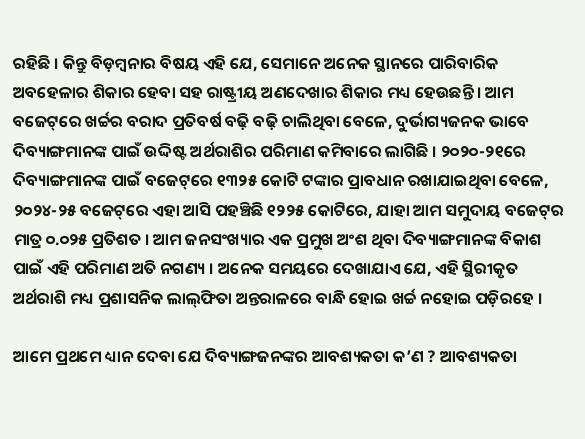ରହିଛି । କିନ୍ତୁ ବିଡ଼ମ୍ବନାର ବିଷୟ ଏହି ଯେ, ସେମାନେ ଅନେକ ସ୍ଥାନରେ ପାରିବାରିକ ଅବହେଳାର ଶିକାର ହେବା ସହ ରାଷ୍ଟ୍ରୀୟ ଅଣଦେଖାର ଶିକାର ମଧ୍ୟ ହେଉଛନ୍ତି । ଆମ ବଜେଟ୍‌ରେ ଖର୍ଚ୍ଚର ବରାଦ ପ୍ରତିବର୍ଷ ବଢ଼ି ବଢ଼ି ଚାଲିଥିବା ବେଳେ, ଦୁର୍ଭାଗ୍ୟଜନକ ଭାବେ ଦିବ୍ୟାଙ୍ଗମାନଙ୍କ ପାଇଁ ଉଦ୍ଦିଷ୍ଟ ଅର୍ଥରାଶିର ପରିମାଣ କମିବାରେ ଲାଗିଛି । ୨୦୨୦-୨୧ରେ ଦିବ୍ୟାଙ୍ଗମାନଙ୍କ ପାଇଁ ବଜେଟ୍‌ରେ ୧୩୨୫ କୋଟି ଟଙ୍କାର ପ୍ରାବଧାନ ରଖାଯାଇଥିବା ବେଳେ, ୨୦୨୪-୨୫ ବଜେଟ୍‌ରେ ଏହା ଆସି ପହଞ୍ଚିଛି ୧୨୨୫ କୋଟିରେ, ଯାହା ଆମ ସମୁଦାୟ ବଜେଟ୍‌ର ମାତ୍ର ୦.୦୨୫ ପ୍ରତିଶତ । ଆମ ଜନସଂଖ୍ୟାର ଏକ ପ୍ରମୁଖ ଅଂଶ ଥିବା ଦିବ୍ୟାଙ୍ଗମାନଙ୍କ ବିକାଶ ପାଇଁ ଏହି ପରିମାଣ ଅତି ନଗଣ୍ୟ । ଅନେକ ସମୟରେ ଦେଖାଯାଏ ଯେ, ଏହି ସ୍ଥିରୀକୃତ ଅର୍ଥରାଶି ମଧ୍ୟ ପ୍ରଶାସନିକ ଲାଲ୍‌ଫିତା ଅନ୍ତରାଳରେ ବାନ୍ଧି ହୋଇ ଖର୍ଚ୍ଚ ନହୋଇ ପଡ଼ିରହେ ।

ଆମେ ପ୍ରଥମେ ଧ୍ୟାନ ଦେବା ଯେ ଦିବ୍ୟାଙ୍ଗଜନଙ୍କର ଆବଶ୍ୟକତା କ’ଣ ? ଆବଶ୍ୟକତା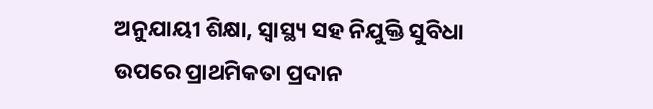ଅନୁଯାୟୀ ଶିକ୍ଷା, ସ୍ୱାସ୍ଥ୍ୟ ସହ ନିଯୁକ୍ତି ସୁବିଧା ଉପରେ ପ୍ରାଥମିକତା ପ୍ରଦାନ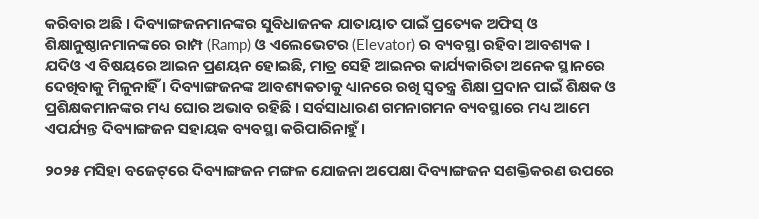କରିବାର ଅଛି । ଦିବ୍ୟାଙ୍ଗଜନମାନଙ୍କର ସୁବିଧାଜନକ ଯାତାୟାତ ପାଇଁ ପ୍ରତ୍ୟେକ ଅଫିସ୍ ଓ ଶିକ୍ଷାନୁଷ୍ଠାନମାନଙ୍କରେ ରାମ୍ପ (Ramp) ଓ ଏଲେଭେଟର (Elevator) ର ବ୍ୟବସ୍ଥା ରହିବା ଆବଶ୍ୟକ । ଯଦିଓ ଏ ବିଷୟରେ ଆଇନ ପ୍ରଣୟନ ହୋଇଛି, ମାତ୍ର ସେହି ଆଇନର କାର୍ଯ୍ୟକାରିତା ଅନେକ ସ୍ଥାନରେ ଦେଖିବାକୁ ମିଳୁନାହିଁ । ଦିବ୍ୟାଙ୍ଗଜନଙ୍କ ଆବଶ୍ୟକତାକୁ ଧ୍ୟାନରେ ରଖି ସ୍ୱତନ୍ତ୍ର ଶିକ୍ଷା ପ୍ରଦାନ ପାଇଁ ଶିକ୍ଷକ ଓ ପ୍ରଶିକ୍ଷକମାନଙ୍କର ମଧ୍ୟ ଘୋର ଅଭାବ ରହିଛି । ସର୍ବସାଧାରଣ ଗମନାଗମନ ବ୍ୟବସ୍ଥାରେ ମଧ୍ୟ ଆମେ ଏପର୍ଯ୍ୟନ୍ତ ଦିବ୍ୟାଙ୍ଗଜନ ସହାୟକ ବ୍ୟବସ୍ଥା କରିପାରିନାହୁଁ ।

୨୦୨୫ ମସିହା ବଜେଟ୍‌ରେ ଦିବ୍ୟାଙ୍ଗଜନ ମଙ୍ଗଳ ଯୋଜନା ଅପେକ୍ଷା ଦିବ୍ୟାଙ୍ଗଜନ ସଶକ୍ତିକରଣ ଉପରେ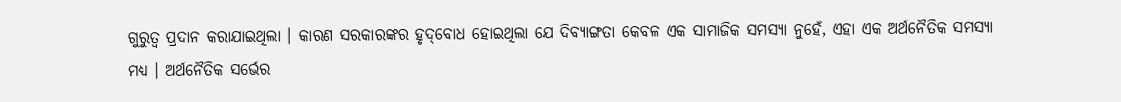ଗୁରୁତ୍ୱ ପ୍ରଦାନ କରାଯାଇଥିଲା । କାରଣ ସରକାରଙ୍କର ହୃଦ୍‌ବୋଧ ହୋଇଥିଲା ଯେ ଦିବ୍ୟାଙ୍ଗତା କେବଳ ଏକ ସାମାଜିକ ସମସ୍ୟା ନୁହେଁ, ଏହା ଏକ ଅର୍ଥନୈତିକ ସମସ୍ୟା ମଧ୍ୟ । ଅର୍ଥନୈତିକ ସର୍ଭେର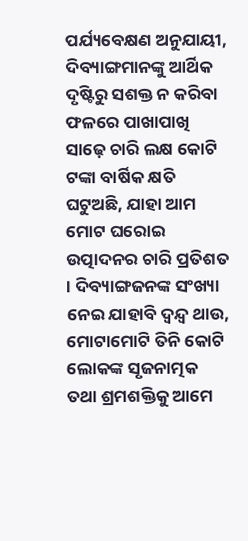ପର୍ଯ୍ୟବେକ୍ଷଣ ଅନୁଯାୟୀ, ଦିବ୍ୟାଙ୍ଗମାନଙ୍କୁ ଆର୍ଥିକ ଦୃଷ୍ଟିରୁ ସଶକ୍ତ ନ କରିବା ଫଳରେ ପାଖାପାଖି ସାଢ଼େ ଚାରି ଲକ୍ଷ କୋଟି ଟଙ୍କା ବାର୍ଷିକ କ୍ଷତି ଘଟୁଅଛି, ଯାହା ଆମ ମୋଟ ଘରୋଇ ଉତ୍ପାଦନର ଚାରି ପ୍ରତିଶତ । ଦିବ୍ୟାଙ୍ଗଜନଙ୍କ ସଂଖ୍ୟା ନେଇ ଯାହାବି ଦ୍ୱନ୍ଦ୍ୱ ଥାଉ, ମୋଟାମୋଟି ତିନି କୋଟି ଲୋକଙ୍କ ସୃଜନାତ୍ମକ ତଥା ଶ୍ରମଶକ୍ତିକୁ ଆମେ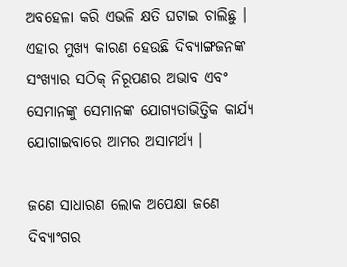ଅବହେଳା କରି ଏଭଳି କ୍ଷତି ଘଟାଇ ଚାଲିଛୁ । ଏହାର ମୁଖ୍ୟ କାରଣ ହେଉଛି ଦିବ୍ୟାଙ୍ଗଜନଙ୍କ ସଂଖ୍ୟାର ସଠିକ୍ ନିରୂପଣର ଅଭାବ ଏବଂ ସେମାନଙ୍କୁ ସେମାନଙ୍କ ଯୋଗ୍ୟତାଭିତ୍ତିକ କାର୍ଯ୍ୟ ଯୋଗାଇବାରେ ଆମର ଅସାମର୍ଥ୍ୟ ।

ଜଣେ ସାଧାରଣ ଲୋକ ଅପେକ୍ଷା ଜଣେ ଦିବ୍ୟାଂଗର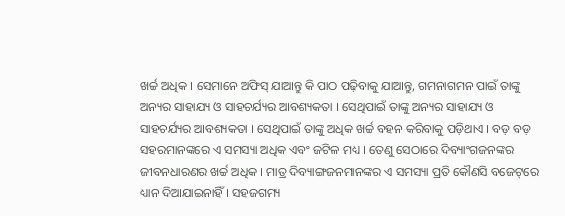ଖର୍ଚ୍ଚ ଅଧିକ । ସେମାନେ ଅଫିସ୍ ଯାଆନ୍ତୁ କି ପାଠ ପଢ଼ିବାକୁ ଯାଆନ୍ତୁ, ଗମନାଗମନ ପାଇଁ ତାଙ୍କୁ ଅନ୍ୟର ସାହାଯ୍ୟ ଓ ସାହଚର୍ଯ୍ୟର ଆବଶ୍ୟକତା । ସେଥିପାଇଁ ତାଙ୍କୁ ଅନ୍ୟର ସାହାଯ୍ୟ ଓ ସାହଚର୍ଯ୍ୟର ଆବଶ୍ୟକତା । ସେଥିପାଇଁ ତାଙ୍କୁ ଅଧିକ ଖର୍ଚ୍ଚ ବହନ କରିବାକୁ ପଡ଼ିଥାଏ । ବଡ଼ ବଡ଼ ସହରମାନଙ୍କରେ ଏ ସମସ୍ୟା ଅଧିକ ଏବଂ ଜଟିଳ ମଧ୍ୟ । ତେଣୁ ସେଠାରେ ଦିବ୍ୟାଂଗଜନଙ୍କର ଜୀବନଧାରଣର ଖର୍ଚ୍ଚ ଅଧିକ । ମାତ୍ର ଦିବ୍ୟାଙ୍ଗଜନମାନଙ୍କର ଏ ସମସ୍ୟା ପ୍ରତି କୌଣସି ବଜେଟ୍‌ରେ ଧ୍ୟାନ ଦିଆଯାଇନାହିଁ । ସହଜଗମ୍ୟ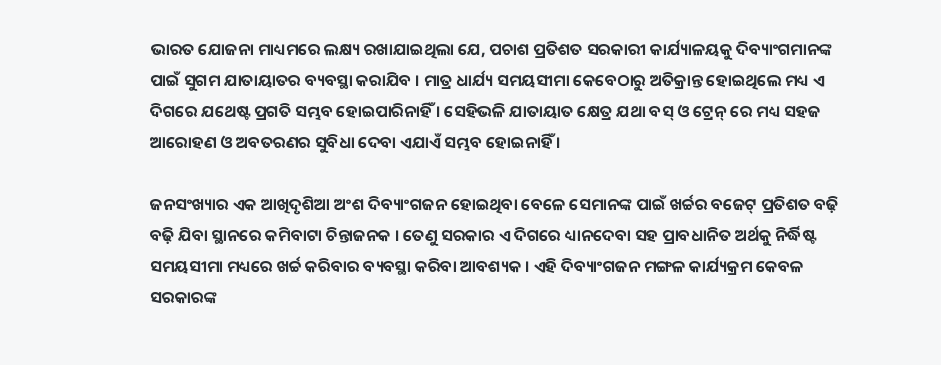ଭାରତ ଯୋଜନା ମାଧ୍ୟମରେ ଲକ୍ଷ୍ୟ ରଖାଯାଇଥିଲା ଯେ, ପଚାଶ ପ୍ରତିଶତ ସରକାରୀ କାର୍ଯ୍ୟାଳୟକୁ ଦିବ୍ୟାଂଗମାନଙ୍କ ପାଇଁ ସୁଗମ ଯାତାୟାତର ବ୍ୟବସ୍ଥା କରାଯିବ । ମାତ୍ର ଧାର୍ଯ୍ୟ ସମୟସୀମା କେବେଠାରୁ ଅତିକ୍ରାନ୍ତ ହୋଇଥିଲେ ମଧ୍ୟ ଏ ଦିଗରେ ଯଥେଷ୍ଟ ପ୍ରଗତି ସମ୍ଭବ ହୋଇପାରିନାହିଁ । ସେହିଭଳି ଯାତାୟାତ କ୍ଷେତ୍ର ଯଥା ବସ୍ ଓ ଟ୍ରେନ୍ ରେ ମଧ୍ୟ ସହଜ ଆରୋହଣ ଓ ଅବତରଣର ସୁବିଧା ଦେବା ଏଯାଏଁ ସମ୍ଭବ ହୋଇନାହିଁ ।

ଜନସଂଖ୍ୟାର ଏକ ଆଖିଦୃଶିଆ ଅଂଶ ଦିବ୍ୟାଂଗଜନ ହୋଇଥିବା ବେଳେ ସେମାନଙ୍କ ପାଇଁ ଖର୍ଚ୍ଚର ବଜେଟ୍ ପ୍ରତିଶତ ବଢ଼ି ବଢ଼ି ଯିବା ସ୍ଥାନରେ କମିବାଟା ଚିନ୍ତାଜନକ । ତେଣୁ ସରକାର ଏ ଦିଗରେ ଧ୍ୟାନଦେବା ସହ ପ୍ରାବଧାନିତ ଅର୍ଥକୁ ନିର୍ଦ୍ଧିଷ୍ଟ ସମୟସୀମା ମଧ୍ୟରେ ଖର୍ଚ୍ଚ କରିବାର ବ୍ୟବସ୍ଥା କରିବା ଆବଶ୍ୟକ । ଏହି ଦିବ୍ୟାଂଗଜନ ମଙ୍ଗଳ କାର୍ଯ୍ୟକ୍ରମ କେବଳ ସରକାରଙ୍କ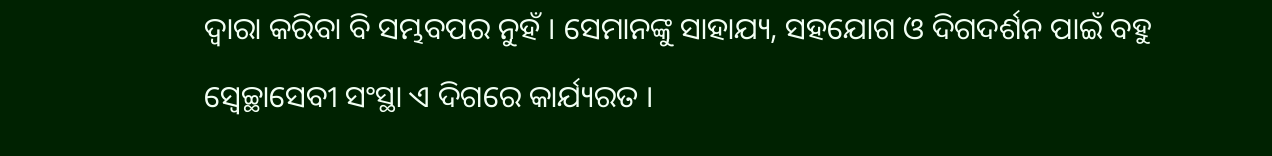ଦ୍ୱାରା କରିବା ବି ସମ୍ଭବପର ନୁହଁ । ସେମାନଙ୍କୁ ସାହାଯ୍ୟ, ସହଯୋଗ ଓ ଦିଗଦର୍ଶନ ପାଇଁ ବହୁ ସ୍ୱେଚ୍ଛାସେବୀ ସଂସ୍ଥା ଏ ଦିଗରେ କାର୍ଯ୍ୟରତ ।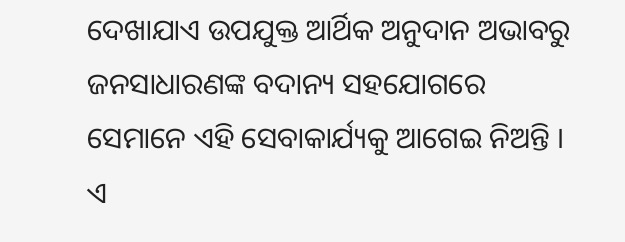ଦେଖାଯାଏ ଉପଯୁକ୍ତ ଆର୍ଥିକ ଅନୁଦାନ ଅଭାବରୁ ଜନସାଧାରଣଙ୍କ ବଦାନ୍ୟ ସହଯୋଗରେ ସେମାନେ ଏହି ସେବାକାର୍ଯ୍ୟକୁ ଆଗେଇ ନିଅନ୍ତି । ଏ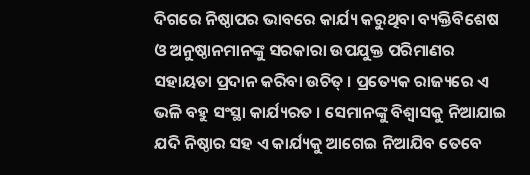ଦିଗରେ ନିଷ୍ଠାପର ଭାବରେ କାର୍ଯ୍ୟ କରୁଥିବା ବ୍ୟକ୍ତିବିଶେଷ ଓ ଅନୁଷ୍ଠାନମାନଙ୍କୁ ସରକାରା ଉପଯୁକ୍ତ ପରିମାଣର ସହାୟତା ପ୍ରଦାନ କରିବା ଉଚିତ୍ । ପ୍ରତ୍ୟେକ ରାଜ୍ୟରେ ଏ ଭଳି ବହୁ ସଂସ୍ଥା କାର୍ଯ୍ୟରତ । ସେମାନଙ୍କୁ ବିଶ୍ୱାସକୁ ନିଆଯାଇ ଯଦି ନିଷ୍ଠାର ସହ ଏ କାର୍ଯ୍ୟକୁ ଆଗେଇ ନିଆଯିବ ତେବେ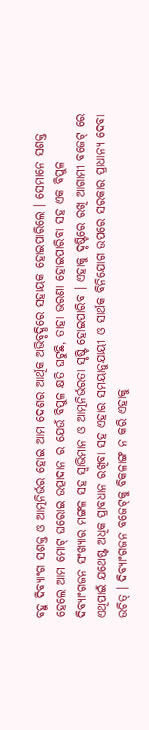ବହୁ ଦିବ୍ୟାଂଗ ସଶକ୍ତ ଓ ଆତ୍ମନିର୍ଭର ହୋଇ ଆମ ଦେଶର ଆର୍ଥିକ ଅଭିବୃଦ୍ଧିରେ ସହାୟକ ହୋଇପାରିଲେ । ସେମାନେ ସଶକ୍ତ ହେଲେ ଆମ ମୋଟ୍ ଘରୋଇ ଉତ୍ପାଦାନ ର ଯେଉଁ ବିପୁଳ କ୍ଷତି ଘଟୁଛି, ତାହା ଭରଣା ହୋଇପାରିବା ସହ ଏକ ବିପୁଳ ଦିବ୍ୟାଂଗଜନ ସଂଖ୍ୟାର ମଙ୍ଗଳ ସହ ସ୍ୱାଭିମାନ ଓ ଆତ୍ମନିର୍ଭରତା ସୃଷ୍ଟି ହୋଇପାରିବ । ଏହାକୁ ଦୃଷ୍ଟିରେ ରଖି ଆଗାମୀ ବଜେଟ୍ ରେ ଏଥିପାଇଁ ଯଥେଷ୍ଟ ଅଧିକ ପ୍ରାବଧାନ ରଖିବା ସହ ଏହାର ସମୟାନୁଯାୟୀ ଓ ସାର୍ଥକ ବିନିଯୋଗ ଉପରେ ସରକାର ପ୍ରାଧାନ୍ୟ ଦେବା ଉଚିତ୍ । ଦିବ୍ୟାଂଗଜନ ବଜେଟ୍‌କୁ ବିକଳାଙ୍ଗ ନ କରି ଏହାକୁ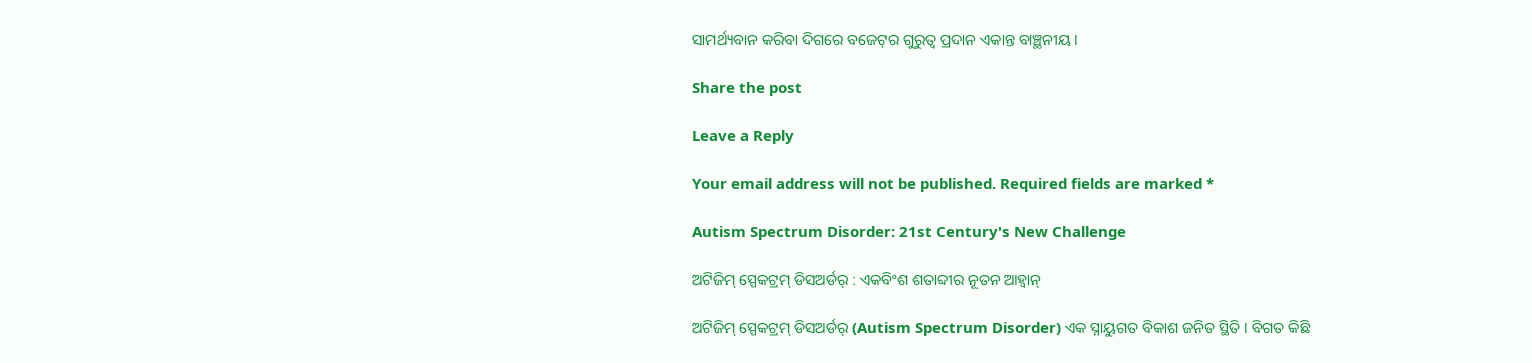ସାମର୍ଥ୍ୟବାନ କରିବା ଦିଗରେ ବଜେଟ୍‌ର ଗୁରୁତ୍ୱ ପ୍ରଦାନ ଏକାନ୍ତ ବାଞ୍ଛନୀୟ ।

Share the post

Leave a Reply

Your email address will not be published. Required fields are marked *

Autism Spectrum Disorder: 21st Century's New Challenge

ଅଟିଜିମ୍ ସ୍ପେକଟ୍ରମ୍ ଡିସଅର୍ଡର୍ : ଏକବିଂଶ ଶତାବ୍ଦୀର ନୂତନ ଆହ୍ୱାନ୍

ଅଟିଜିମ୍ ସ୍ପେକଟ୍ରମ୍ ଡିସଅର୍ଡର୍ (Autism Spectrum Disorder) ଏକ ସ୍ନାୟୁଗତ ବିକାଶ ଜନିତ ସ୍ଥିତି । ବିଗତ କିଛି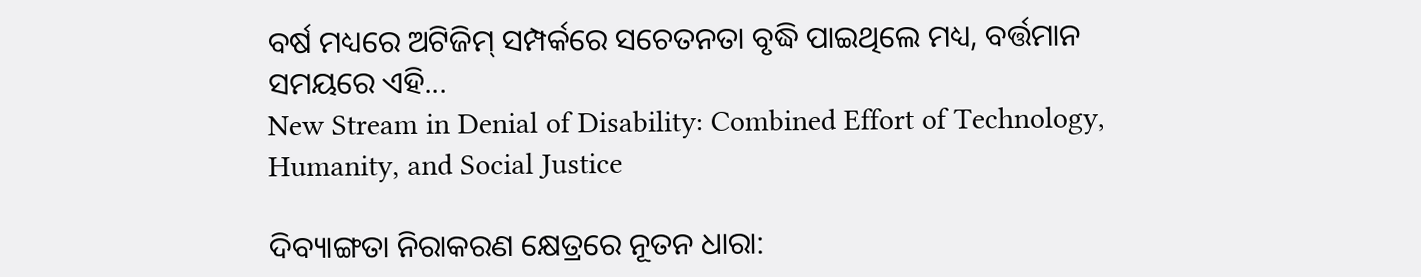ବର୍ଷ ମଧ୍ୟରେ ଅଟିଜିମ୍ ସମ୍ପର୍କରେ ସଚେତନତା ବୃଦ୍ଧି ପାଇଥିଲେ ମଧ୍ୟ, ବର୍ତ୍ତମାନ ସମୟରେ ଏହି...
New Stream in Denial of Disability: Combined Effort of Technology, Humanity, and Social Justice

ଦିବ୍ୟାଙ୍ଗତା ନିରାକରଣ କ୍ଷେତ୍ରରେ ନୂତନ ଧାରା: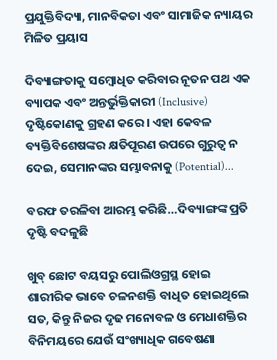ପ୍ରଯୁକ୍ତିବିଦ୍ୟା, ମାନବିକତା ଏବଂ ସାମାଜିକ ନ୍ୟାୟର ମିଳିତ ପ୍ରୟାସ

ଦିବ୍ୟାଙ୍ଗତାକୁ ସମ୍ବୋଧିତ କରିବାର ନୂତନ ପଥ ଏକ ବ୍ୟାପକ ଏବଂ ଅନ୍ତର୍ଭୁକ୍ତିକାରୀ (Inclusive) ଦୃଷ୍ଟିକୋଣକୁ ଗ୍ରହଣ କରେ । ଏହା କେବଳ ବ୍ୟକ୍ତିବିଶେଷଙ୍କର କ୍ଷତିପୂରଣ ଉପରେ ଗୁରୁତ୍ଵ ନ ଦେଇ, ସେମାନଙ୍କର ସମ୍ଭାବନାକୁ (Potential)...

ବରଫ ତରଳିବା ଆରମ୍ଭ କରିଛି…ଦିବ୍ୟାଙ୍ଗଙ୍କ ପ୍ରତି ଦୃଷ୍ଟି ବଦଳୁଛି

ଖୁବ୍ ଛୋଟ ବୟସରୁ ପୋଲିଓଗ୍ରସ୍ଥ ହୋଇ ଶାରୀରିକ ଭାବେ ଚଳନଶକ୍ତି ବାଧିତ ହୋଇଥିଲେ ସତ, କିନ୍ତୁ ନିଜର ଦୃଢ ମନୋବଳ ଓ ମେଧାଶକ୍ତିର ବିନିମୟରେ ଯେଉଁ ସଂଖ୍ୟାଧିକ ଗବେଷଣା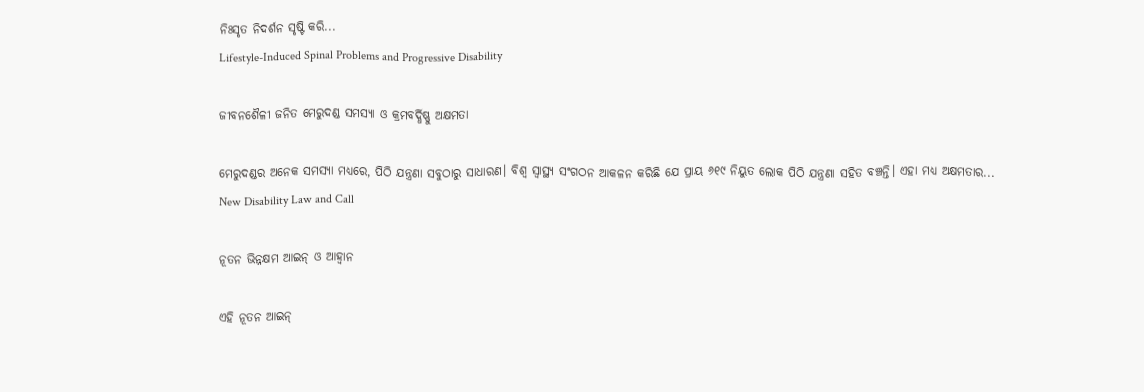ନିଃସୃତ ନିଦର୍ଶନ ସୃଷ୍ଟି କରି...
Lifestyle-Induced Spinal Problems and Progressive Disability

ଜୀବନଶୈଳୀ ଜନିତ ମେରୁଦଣ୍ଡ ସମସ୍ୟା ଓ କ୍ରମବର୍ଦ୍ଧିଷ୍ଣୁ ଅକ୍ଷମତା

ମେରୁଦଣ୍ଡର ଅନେକ ସମସ୍ୟା ମଧ୍ୟରେ, ପିଠି ଯନ୍ତ୍ରଣା ସବୁଠାରୁ ସାଧାରଣ। ବିଶ୍ୱ ସ୍ୱାସ୍ଥ୍ୟ ସଂଗଠନ ଆକଳନ କରିଛି ଯେ ପ୍ରାୟ ୬୧୯ ନିୟୁତ ଲୋକ ପିଠି ଯନ୍ତ୍ରଣା ସହିତ ବଞ୍ଚନ୍ତି। ଏହା ମଧ୍ୟ ଅକ୍ଷମତାର...
New Disability Law and Call

ନୂତନ ଭିନ୍ନକ୍ଷମ ଆଇନ୍ ଓ ଆହ୍ୱାନ

ଏହି ନୂତନ ଆଇନ୍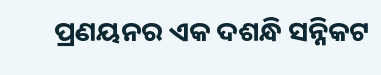ପ୍ରଣୟନର ଏକ ଦଶନ୍ଧି ସନ୍ନିକଟ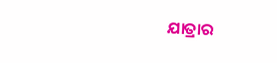ଯାତ୍ରାର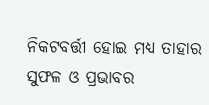ନିକଟବର୍ତ୍ତୀ ହୋଇ ମଧ୍ୟ ତାହାର ସୁଫଳ ଓ ପ୍ରଭାବର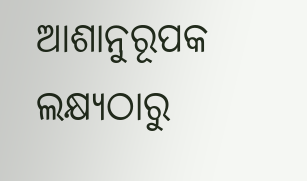ଆଶାନୁରୂପକ ଲକ୍ଷ୍ୟଠାରୁ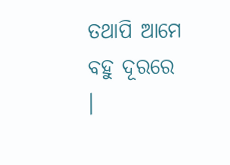ତଥାପି ଆମେ ବହୁ ଦୂରରେ ।